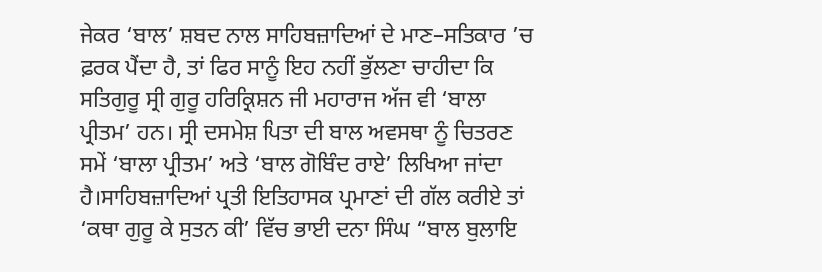ਜੇਕਰ ‘ਬਾਲ’ ਸ਼ਬਦ ਨਾਲ ਸਾਹਿਬਜ਼ਾਦਿਆਂ ਦੇ ਮਾਣ–ਸਤਿਕਾਰ ’ਚ ਫ਼ਰਕ ਪੈਂਦਾ ਹੈ, ਤਾਂ ਫਿਰ ਸਾਨੂੰ ਇਹ ਨਹੀਂ ਭੁੱਲਣਾ ਚਾਹੀਦਾ ਕਿ ਸਤਿਗੁਰੂ ਸ੍ਰੀ ਗੁਰੂ ਹਰਿਕ੍ਰਿਸ਼ਨ ਜੀ ਮਹਾਰਾਜ ਅੱਜ ਵੀ ‘ਬਾਲਾ ਪ੍ਰੀਤਮ’ ਹਨ। ਸ੍ਰੀ ਦਸਮੇਸ਼ ਪਿਤਾ ਦੀ ਬਾਲ ਅਵਸਥਾ ਨੂੰ ਚਿਤਰਣ ਸਮੇਂ ‘ਬਾਲਾ ਪ੍ਰੀਤਮ’ ਅਤੇ ‘ਬਾਲ ਗੋਬਿੰਦ ਰਾਏ’ ਲਿਖਿਆ ਜਾਂਦਾ ਹੈ।ਸਾਹਿਬਜ਼ਾਦਿਆਂ ਪ੍ਰਤੀ ਇਤਿਹਾਸਕ ਪ੍ਰਮਾਣਾਂ ਦੀ ਗੱਲ ਕਰੀਏ ਤਾਂ ‘ਕਥਾ ਗੁਰੂ ਕੇ ਸੁਤਨ ਕੀ’ ਵਿੱਚ ਭਾਈ ਦਨਾ ਸਿੰਘ “ਬਾਲ ਬੁਲਾਇ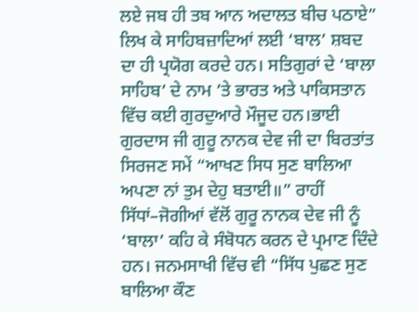ਲਏ ਜਬ ਹੀ ਤਬ ਆਨ ਅਦਾਲਤ ਬੀਚ ਪਠਾਏ” ਲਿਖ ਕੇ ਸਾਹਿਬਜ਼ਾਦਿਆਂ ਲਈ ‘ਬਾਲ’ ਸ਼ਬਦ ਦਾ ਹੀ ਪ੍ਰਯੋਗ ਕਰਦੇ ਹਨ। ਸਤਿਗੁਰਾਂ ਦੇ ‘ਬਾਲਾ ਸਾਹਿਬ’ ਦੇ ਨਾਮ ’ਤੇ ਭਾਰਤ ਅਤੇ ਪਾਕਿਸਤਾਨ ਵਿੱਚ ਕਈ ਗੁਰਦੁਆਰੇ ਮੌਜੂਦ ਹਨ।ਭਾਈ ਗੁਰਦਾਸ ਜੀ ਗੁਰੂ ਨਾਨਕ ਦੇਵ ਜੀ ਦਾ ਬਿਰਤਾਂਤ ਸਿਰਜਣ ਸਮੇਂ “ਆਖਣ ਸਿਧ ਸੁਣ ਬਾਲਿਆ ਅਪਣਾ ਨਾਂ ਤੁਮ ਦੇਹੁ ਬਤਾਈ॥” ਰਾਹੀਂ ਸਿੱਧਾਂ–ਜੋਗੀਆਂ ਵੱਲੋਂ ਗੁਰੂ ਨਾਨਕ ਦੇਵ ਜੀ ਨੂੰ ‘ਬਾਲਾ’ ਕਹਿ ਕੇ ਸੰਬੋਧਨ ਕਰਨ ਦੇ ਪ੍ਰਮਾਣ ਦਿੰਦੇ ਹਨ। ਜਨਮਸਾਖੀ ਵਿੱਚ ਵੀ “ਸਿੱਧ ਪੁਛਣ ਸੁਣ ਬਾਲਿਆ ਕੌਣ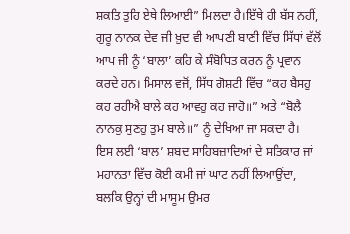ਸ਼ਕਤਿ ਤੁਹਿ ਏਥੇ ਲਿਆਈ” ਮਿਲਦਾ ਹੈ।ਇੱਥੇ ਹੀ ਬੱਸ ਨਹੀਂ, ਗੁਰੂ ਨਾਨਕ ਦੇਵ ਜੀ ਖ਼ੁਦ ਵੀ ਆਪਣੀ ਬਾਣੀ ਵਿੱਚ ਸਿੱਧਾਂ ਵੱਲੋਂ ਆਪ ਜੀ ਨੂੰ ‘ਬਾਲਾ’ ਕਹਿ ਕੇ ਸੰਬੋਧਿਤ ਕਰਨ ਨੂੰ ਪ੍ਰਵਾਨ ਕਰਦੇ ਹਨ। ਮਿਸਾਲ ਵਜੋਂ, ਸਿੱਧ ਗੋਸ਼ਟੀ ਵਿੱਚ “ਕਹ ਬੈਸਹੁ ਕਹ ਰਹੀਐ ਬਾਲੇ ਕਹ ਆਵਹੁ ਕਹ ਜਾਹੋ॥” ਅਤੇ “ਬੋਲੈ ਨਾਨਕੁ ਸੁਣਹੁ ਤੁਮ ਬਾਲੇ॥” ਨੂੰ ਦੇਖਿਆ ਜਾ ਸਕਦਾ ਹੈ।
ਇਸ ਲਈ ‘ਬਾਲ’ ਸ਼ਬਦ ਸਾਹਿਬਜ਼ਾਦਿਆਂ ਦੇ ਸਤਿਕਾਰ ਜਾਂ ਮਹਾਨਤਾ ਵਿੱਚ ਕੋਈ ਕਮੀ ਜਾਂ ਘਾਟ ਨਹੀਂ ਲਿਆਉਂਦਾ, ਬਲਕਿ ਉਨ੍ਹਾਂ ਦੀ ਮਾਸੂਮ ਉਮਰ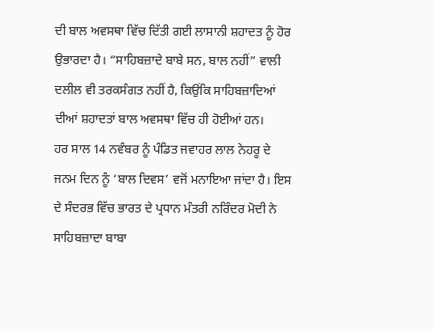ਦੀ ਬਾਲ ਅਵਸਥਾ ਵਿੱਚ ਦਿੱਤੀ ਗਈ ਲਾਸਾਨੀ ਸ਼ਹਾਦਤ ਨੂੰ ਹੋਰ ਉਭਾਰਦਾ ਹੈ। “ਸਾਹਿਬਜ਼ਾਦੇ ਬਾਬੇ ਸਨ, ਬਾਲ ਨਹੀਂ” ਵਾਲੀ ਦਲੀਲ ਵੀ ਤਰਕਸੰਗਤ ਨਹੀਂ ਹੈ, ਕਿਉਂਕਿ ਸਾਹਿਬਜ਼ਾਦਿਆਂ ਦੀਆਂ ਸ਼ਹਾਦਤਾਂ ਬਾਲ ਅਵਸਥਾ ਵਿੱਚ ਹੀ ਹੋਈਆਂ ਹਨ।
ਹਰ ਸਾਲ 14 ਨਵੰਬਰ ਨੂੰ ਪੰਡਿਤ ਜਵਾਹਰ ਲਾਲ ਨੇਹਰੂ ਦੇ ਜਨਮ ਦਿਨ ਨੂੰ ‘ਬਾਲ ਦਿਵਸ’ ਵਜੋਂ ਮਨਾਇਆ ਜਾਂਦਾ ਹੈ। ਇਸ ਦੇ ਸੰਦਰਭ ਵਿੱਚ ਭਾਰਤ ਦੇ ਪ੍ਰਧਾਨ ਮੰਤਰੀ ਨਰਿੰਦਰ ਮੋਦੀ ਨੇ ਸਾਹਿਬਜ਼ਾਦਾ ਬਾਬਾ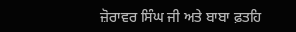ਜ਼ੋਰਾਵਰ ਸਿੰਘ ਜੀ ਅਤੇ ਬਾਬਾ ਫ਼ਤਹਿ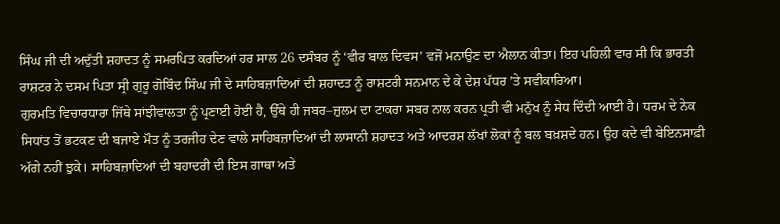ਸਿੰਘ ਜੀ ਦੀ ਅਦੁੱਤੀ ਸ਼ਹਾਦਤ ਨੂੰ ਸਮਰਪਿਤ ਕਰਦਿਆਂ ਹਰ ਸਾਲ 26 ਦਸੰਬਰ ਨੂੰ ‘ਵੀਰ ਬਾਲ ਦਿਵਸ’ ਵਜੋਂ ਮਨਾਉਣ ਦਾ ਐਲਾਨ ਕੀਤਾ। ਇਹ ਪਹਿਲੀ ਵਾਰ ਸੀ ਕਿ ਭਾਰਤੀ ਰਾਸ਼ਟਰ ਨੇ ਦਸਮ ਪਿਤਾ ਸ੍ਰੀ ਗੁਰੂ ਗੋਬਿੰਦ ਸਿੰਘ ਜੀ ਦੇ ਸਾਹਿਬਜ਼ਾਦਿਆਂ ਦੀ ਸ਼ਹਾਦਤ ਨੂੰ ਰਾਸ਼ਟਰੀ ਸਨਮਾਨ ਦੇ ਕੇ ਦੇਸ਼ ਪੱਧਰ ’ਤੇ ਸਵੀਕਾਰਿਆ।
ਗੁਰਮਤਿ ਵਿਚਾਰਧਾਰਾ ਜਿੱਥੇ ਸਾਂਝੀਵਾਲਤਾ ਨੂੰ ਪ੍ਰਣਾਈ ਹੋਈ ਹੈ, ਉੱਥੇ ਹੀ ਜਬਰ–ਜ਼ੁਲਮ ਦਾ ਟਾਕਰਾ ਸਬਰ ਨਾਲ ਕਰਨ ਪ੍ਰਤੀ ਵੀ ਮਨੁੱਖ ਨੂੰ ਸੇਧ ਦਿੰਦੀ ਆਈ ਹੈ। ਧਰਮ ਦੇ ਨੇਕ ਸਿਧਾਂਤ ਤੋਂ ਭਟਕਣ ਦੀ ਬਜਾਏ ਮੌਤ ਨੂੰ ਤਰਜੀਹ ਦੇਣ ਵਾਲੇ ਸਾਹਿਬਜ਼ਾਦਿਆਂ ਦੀ ਲਾਸਾਨੀ ਸ਼ਹਾਦਤ ਅਤੇ ਆਦਰਸ਼ ਲੱਖਾਂ ਲੋਕਾਂ ਨੂੰ ਬਲ ਬਖ਼ਸ਼ਦੇ ਹਨ। ਉਹ ਕਦੇ ਵੀ ਬੇਇਨਸਾਫ਼ੀ ਅੱਗੇ ਨਹੀਂ ਝੁਕੇ। ਸਾਹਿਬਜ਼ਾਦਿਆਂ ਦੀ ਬਹਾਦਰੀ ਦੀ ਇਸ ਗਾਥਾ ਅਤੇ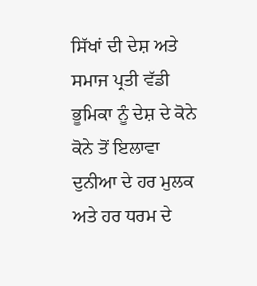ਸਿੱਖਾਂ ਦੀ ਦੇਸ਼ ਅਤੇ ਸਮਾਜ ਪ੍ਰਤੀ ਵੱਡੀ ਭੂਮਿਕਾ ਨੂੰ ਦੇਸ਼ ਦੇ ਕੋਨੇ ਕੋਨੇ ਤੋਂ ਇਲਾਵਾ ਦੁਨੀਆ ਦੇ ਹਰ ਮੁਲਕ ਅਤੇ ਹਰ ਧਰਮ ਦੇ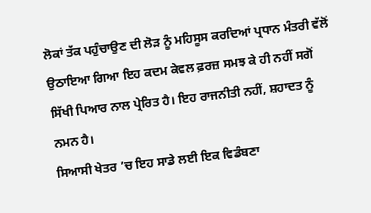ਲੋਕਾਂ ਤੱਕ ਪਹੁੰਚਾਉਣ ਦੀ ਲੋੜ ਨੂੰ ਮਹਿਸੂਸ ਕਰਦਿਆਂ ਪ੍ਰਧਾਨ ਮੰਤਰੀ ਵੱਲੋਂ ਉਠਾਇਆ ਗਿਆ ਇਹ ਕਦਮ ਕੇਵਲ ਫ਼ਰਜ਼ ਸਮਝ ਕੇ ਹੀ ਨਹੀਂ ਸਗੋਂ ਸਿੱਖੀ ਪਿਆਰ ਨਾਲ ਪ੍ਰੇਰਿਤ ਹੈ। ਇਹ ਰਾਜਨੀਤੀ ਨਹੀਂ, ਸ਼ਹਾਦਤ ਨੂੰ ਨਮਨ ਹੈ।
ਸਿਆਸੀ ਖੇਤਰ ’ਚ ਇਹ ਸਾਡੇ ਲਈ ਇਕ ਵਿਡੰਬਣਾ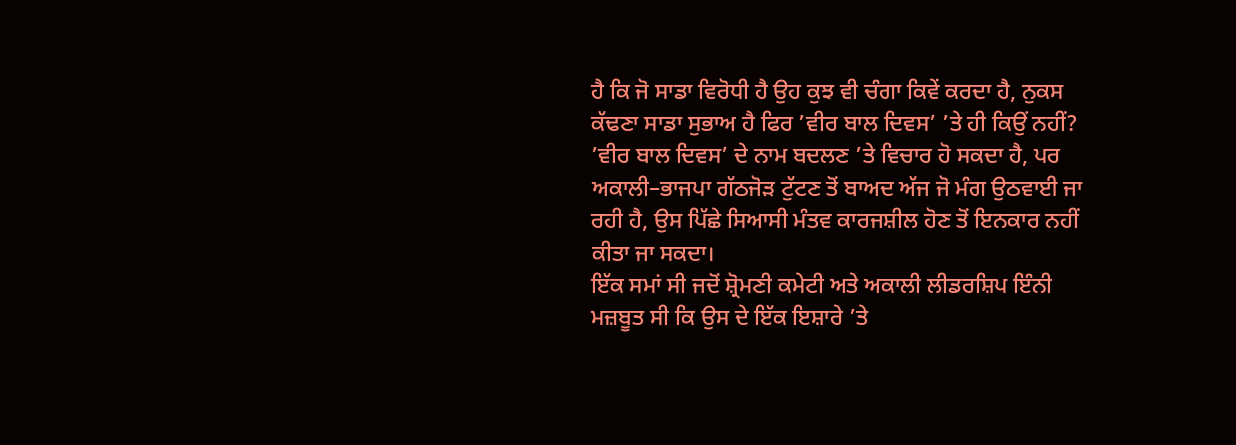ਹੈ ਕਿ ਜੋ ਸਾਡਾ ਵਿਰੋਧੀ ਹੈ ਉਹ ਕੁਝ ਵੀ ਚੰਗਾ ਕਿਵੇਂ ਕਰਦਾ ਹੈ, ਨੁਕਸ ਕੱਢਣਾ ਸਾਡਾ ਸੁਭਾਅ ਹੈ ਫਿਰ ’ਵੀਰ ਬਾਲ ਦਿਵਸ’ ’ਤੇ ਹੀ ਕਿਉਂ ਨਹੀਂ? ’ਵੀਰ ਬਾਲ ਦਿਵਸ’ ਦੇ ਨਾਮ ਬਦਲਣ ’ਤੇ ਵਿਚਾਰ ਹੋ ਸਕਦਾ ਹੈ, ਪਰ ਅਕਾਲੀ–ਭਾਜਪਾ ਗੱਠਜੋੜ ਟੁੱਟਣ ਤੋਂ ਬਾਅਦ ਅੱਜ ਜੋ ਮੰਗ ਉਠਵਾਈ ਜਾ ਰਹੀ ਹੈ, ਉਸ ਪਿੱਛੇ ਸਿਆਸੀ ਮੰਤਵ ਕਾਰਜਸ਼ੀਲ ਹੋਣ ਤੋਂ ਇਨਕਾਰ ਨਹੀਂ ਕੀਤਾ ਜਾ ਸਕਦਾ।
ਇੱਕ ਸਮਾਂ ਸੀ ਜਦੋਂ ਸ਼੍ਰੋਮਣੀ ਕਮੇਟੀ ਅਤੇ ਅਕਾਲੀ ਲੀਡਰਸ਼ਿਪ ਇੰਨੀ ਮਜ਼ਬੂਤ ਸੀ ਕਿ ਉਸ ਦੇ ਇੱਕ ਇਸ਼ਾਰੇ ’ਤੇ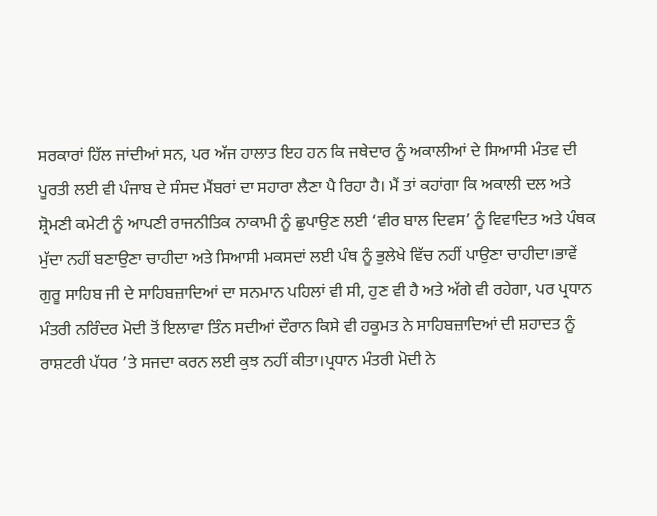ਸਰਕਾਰਾਂ ਹਿੱਲ ਜਾਂਦੀਆਂ ਸਨ, ਪਰ ਅੱਜ ਹਾਲਾਤ ਇਹ ਹਨ ਕਿ ਜਥੇਦਾਰ ਨੂੰ ਅਕਾਲੀਆਂ ਦੇ ਸਿਆਸੀ ਮੰਤਵ ਦੀ ਪੂਰਤੀ ਲਈ ਵੀ ਪੰਜਾਬ ਦੇ ਸੰਸਦ ਮੈਂਬਰਾਂ ਦਾ ਸਹਾਰਾ ਲੈਣਾ ਪੈ ਰਿਹਾ ਹੈ। ਮੈਂ ਤਾਂ ਕਹਾਂਗਾ ਕਿ ਅਕਾਲੀ ਦਲ ਅਤੇ ਸ਼੍ਰੋਮਣੀ ਕਮੇਟੀ ਨੂੰ ਆਪਣੀ ਰਾਜਨੀਤਿਕ ਨਾਕਾਮੀ ਨੂੰ ਛੁਪਾਉਣ ਲਈ ‘ਵੀਰ ਬਾਲ ਦਿਵਸ’ ਨੂੰ ਵਿਵਾਦਿਤ ਅਤੇ ਪੰਥਕ ਮੁੱਦਾ ਨਹੀਂ ਬਣਾਉਣਾ ਚਾਹੀਦਾ ਅਤੇ ਸਿਆਸੀ ਮਕਸਦਾਂ ਲਈ ਪੰਥ ਨੂੰ ਭੁਲੇਖੇ ਵਿੱਚ ਨਹੀਂ ਪਾਉਣਾ ਚਾਹੀਦਾ।ਭਾਵੇਂ ਗੁਰੂ ਸਾਹਿਬ ਜੀ ਦੇ ਸਾਹਿਬਜ਼ਾਦਿਆਂ ਦਾ ਸਨਮਾਨ ਪਹਿਲਾਂ ਵੀ ਸੀ, ਹੁਣ ਵੀ ਹੈ ਅਤੇ ਅੱਗੇ ਵੀ ਰਹੇਗਾ, ਪਰ ਪ੍ਰਧਾਨ ਮੰਤਰੀ ਨਰਿੰਦਰ ਮੋਦੀ ਤੋਂ ਇਲਾਵਾ ਤਿੰਨ ਸਦੀਆਂ ਦੌਰਾਨ ਕਿਸੇ ਵੀ ਹਕੂਮਤ ਨੇ ਸਾਹਿਬਜ਼ਾਦਿਆਂ ਦੀ ਸ਼ਹਾਦਤ ਨੂੰ ਰਾਸ਼ਟਰੀ ਪੱਧਰ ’ਤੇ ਸਜਦਾ ਕਰਨ ਲਈ ਕੁਝ ਨਹੀਂ ਕੀਤਾ।ਪ੍ਰਧਾਨ ਮੰਤਰੀ ਮੋਦੀ ਨੇ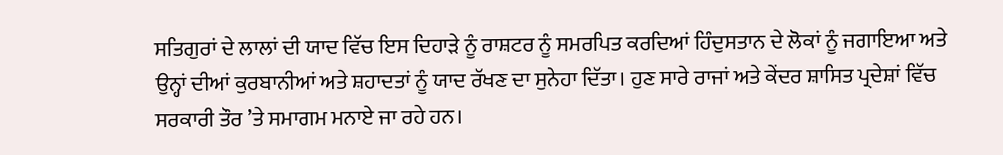ਸਤਿਗੁਰਾਂ ਦੇ ਲਾਲਾਂ ਦੀ ਯਾਦ ਵਿੱਚ ਇਸ ਦਿਹਾੜੇ ਨੂੰ ਰਾਸ਼ਟਰ ਨੂੰ ਸਮਰਪਿਤ ਕਰਦਿਆਂ ਹਿੰਦੁਸਤਾਨ ਦੇ ਲੋਕਾਂ ਨੂੰ ਜਗਾਇਆ ਅਤੇ ਉਨ੍ਹਾਂ ਦੀਆਂ ਕੁਰਬਾਨੀਆਂ ਅਤੇ ਸ਼ਹਾਦਤਾਂ ਨੂੰ ਯਾਦ ਰੱਖਣ ਦਾ ਸੁਨੇਹਾ ਦਿੱਤਾ। ਹੁਣ ਸਾਰੇ ਰਾਜਾਂ ਅਤੇ ਕੇਂਦਰ ਸ਼ਾਸਿਤ ਪ੍ਰਦੇਸ਼ਾਂ ਵਿੱਚ ਸਰਕਾਰੀ ਤੌਰ ’ਤੇ ਸਮਾਗਮ ਮਨਾਏ ਜਾ ਰਹੇ ਹਨ।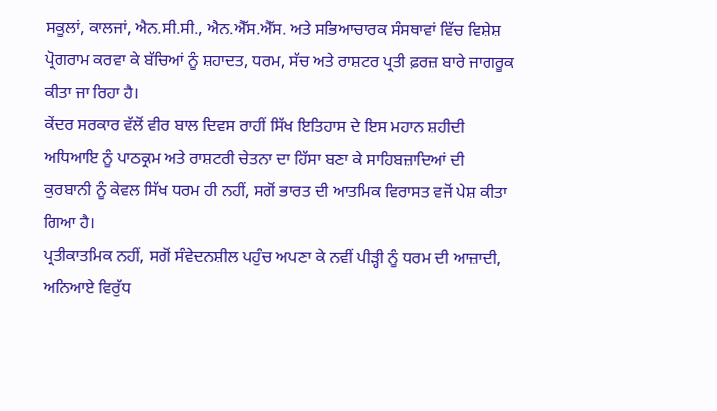ਸਕੂਲਾਂ, ਕਾਲਜਾਂ, ਐਨ.ਸੀ.ਸੀ., ਐਨ.ਐੱਸ.ਐੱਸ. ਅਤੇ ਸਭਿਆਚਾਰਕ ਸੰਸਥਾਵਾਂ ਵਿੱਚ ਵਿਸ਼ੇਸ਼ ਪ੍ਰੋਗਰਾਮ ਕਰਵਾ ਕੇ ਬੱਚਿਆਂ ਨੂੰ ਸ਼ਹਾਦਤ, ਧਰਮ, ਸੱਚ ਅਤੇ ਰਾਸ਼ਟਰ ਪ੍ਰਤੀ ਫ਼ਰਜ਼ ਬਾਰੇ ਜਾਗਰੂਕ ਕੀਤਾ ਜਾ ਰਿਹਾ ਹੈ।
ਕੇਂਦਰ ਸਰਕਾਰ ਵੱਲੋਂ ਵੀਰ ਬਾਲ ਦਿਵਸ ਰਾਹੀਂ ਸਿੱਖ ਇਤਿਹਾਸ ਦੇ ਇਸ ਮਹਾਨ ਸ਼ਹੀਦੀ ਅਧਿਆਇ ਨੂੰ ਪਾਠਕ੍ਰਮ ਅਤੇ ਰਾਸ਼ਟਰੀ ਚੇਤਨਾ ਦਾ ਹਿੱਸਾ ਬਣਾ ਕੇ ਸਾਹਿਬਜ਼ਾਦਿਆਂ ਦੀ ਕੁਰਬਾਨੀ ਨੂੰ ਕੇਵਲ ਸਿੱਖ ਧਰਮ ਹੀ ਨਹੀਂ, ਸਗੋਂ ਭਾਰਤ ਦੀ ਆਤਮਿਕ ਵਿਰਾਸਤ ਵਜੋਂ ਪੇਸ਼ ਕੀਤਾ ਗਿਆ ਹੈ।
ਪ੍ਰਤੀਕਾਤਮਿਕ ਨਹੀਂ, ਸਗੋਂ ਸੰਵੇਦਨਸ਼ੀਲ ਪਹੁੰਚ ਅਪਣਾ ਕੇ ਨਵੀਂ ਪੀੜ੍ਹੀ ਨੂੰ ਧਰਮ ਦੀ ਆਜ਼ਾਦੀ, ਅਨਿਆਏ ਵਿਰੁੱਧ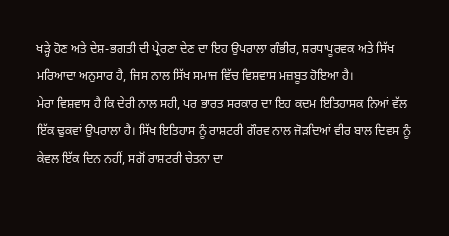ਖੜ੍ਹੇ ਹੋਣ ਅਤੇ ਦੇਸ਼-ਭਗਤੀ ਦੀ ਪ੍ਰੇਰਣਾ ਦੇਣ ਦਾ ਇਹ ਉਪਰਾਲਾ ਗੰਭੀਰ, ਸ਼ਰਧਾਪੂਰਵਕ ਅਤੇ ਸਿੱਖ ਮਰਿਆਦਾ ਅਨੁਸਾਰ ਹੈ, ਜਿਸ ਨਾਲ ਸਿੱਖ ਸਮਾਜ ਵਿੱਚ ਵਿਸ਼ਵਾਸ ਮਜ਼ਬੂਤ ਹੋਇਆ ਹੈ।
ਮੇਰਾ ਵਿਸ਼ਵਾਸ ਹੈ ਕਿ ਦੇਰੀ ਨਾਲ ਸਹੀ, ਪਰ ਭਾਰਤ ਸਰਕਾਰ ਦਾ ਇਹ ਕਦਮ ਇਤਿਹਾਸਕ ਨਿਆਂ ਵੱਲ ਇੱਕ ਢੁਕਵਾਂ ਉਪਰਾਲਾ ਹੈ। ਸਿੱਖ ਇਤਿਹਾਸ ਨੂੰ ਰਾਸ਼ਟਰੀ ਗੌਰਵ ਨਾਲ ਜੋੜਦਿਆਂ ਵੀਰ ਬਾਲ ਦਿਵਸ ਨੂੰ ਕੇਵਲ ਇੱਕ ਦਿਨ ਨਹੀਂ, ਸਗੋਂ ਰਾਸ਼ਟਰੀ ਚੇਤਨਾ ਦਾ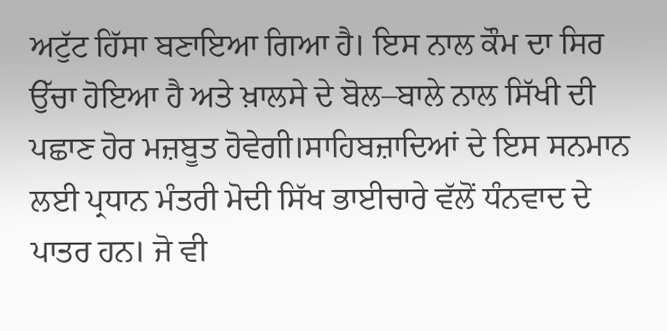ਅਟੁੱਟ ਹਿੱਸਾ ਬਣਾਇਆ ਗਿਆ ਹੈ। ਇਸ ਨਾਲ ਕੌਮ ਦਾ ਸਿਰ ਉੱਚਾ ਹੋਇਆ ਹੈ ਅਤੇ ਖ਼ਾਲਸੇ ਦੇ ਬੋਲ–ਬਾਲੇ ਨਾਲ ਸਿੱਖੀ ਦੀ ਪਛਾਣ ਹੋਰ ਮਜ਼ਬੂਤ ਹੋਵੇਗੀ।ਸਾਹਿਬਜ਼ਾਦਿਆਂ ਦੇ ਇਸ ਸਨਮਾਨ ਲਈ ਪ੍ਰਧਾਨ ਮੰਤਰੀ ਮੋਦੀ ਸਿੱਖ ਭਾਈਚਾਰੇ ਵੱਲੋਂ ਧੰਨਵਾਦ ਦੇ ਪਾਤਰ ਹਨ। ਜੋ ਵੀ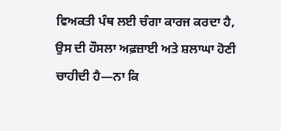ਵਿਅਕਤੀ ਪੰਥ ਲਈ ਚੰਗਾ ਕਾਰਜ ਕਰਦਾ ਹੈ, ਉਸ ਦੀ ਹੌਸਲਾ ਅਫ਼ਜ਼ਾਈ ਅਤੇ ਸ਼ਲਾਘਾ ਹੋਣੀ ਚਾਹੀਦੀ ਹੈ—ਨਾ ਕਿ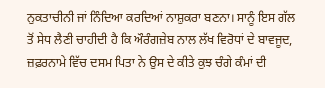ਨੁਕਤਾਚੀਨੀ ਜਾਂ ਨਿੰਦਿਆ ਕਰਦਿਆਂ ਨਾਸ਼ੁਕਰਾ ਬਣਨਾ। ਸਾਨੂੰ ਇਸ ਗੱਲ ਤੋਂ ਸੇਧ ਲੈਣੀ ਚਾਹੀਦੀ ਹੈ ਕਿ ਔਰੰਗਜ਼ੇਬ ਨਾਲ ਲੱਖ ਵਿਰੋਧਾਂ ਦੇ ਬਾਵਜੂਦ, ਜ਼ਫ਼ਰਨਾਮੇ ਵਿੱਚ ਦਸਮ ਪਿਤਾ ਨੇ ਉਸ ਦੇ ਕੀਤੇ ਕੁਝ ਚੰਗੇ ਕੰਮਾਂ ਦੀ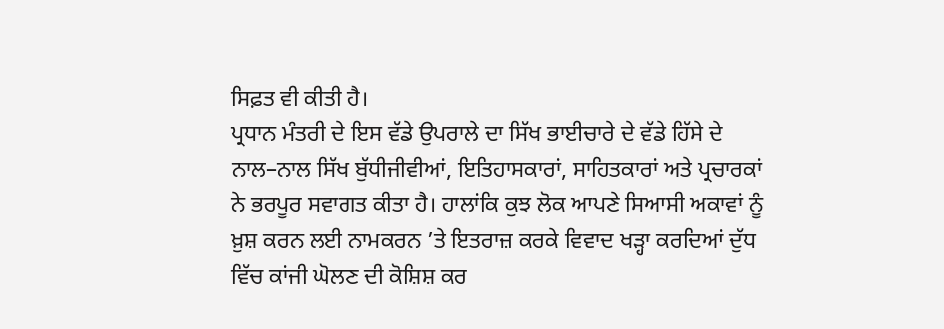ਸਿਫ਼ਤ ਵੀ ਕੀਤੀ ਹੈ।
ਪ੍ਰਧਾਨ ਮੰਤਰੀ ਦੇ ਇਸ ਵੱਡੇ ਉਪਰਾਲੇ ਦਾ ਸਿੱਖ ਭਾਈਚਾਰੇ ਦੇ ਵੱਡੇ ਹਿੱਸੇ ਦੇ ਨਾਲ–ਨਾਲ ਸਿੱਖ ਬੁੱਧੀਜੀਵੀਆਂ, ਇਤਿਹਾਸਕਾਰਾਂ, ਸਾਹਿਤਕਾਰਾਂ ਅਤੇ ਪ੍ਰਚਾਰਕਾਂ ਨੇ ਭਰਪੂਰ ਸਵਾਗਤ ਕੀਤਾ ਹੈ। ਹਾਲਾਂਕਿ ਕੁਝ ਲੋਕ ਆਪਣੇ ਸਿਆਸੀ ਅਕਾਵਾਂ ਨੂੰ ਖ਼ੁਸ਼ ਕਰਨ ਲਈ ਨਾਮਕਰਨ ’ਤੇ ਇਤਰਾਜ਼ ਕਰਕੇ ਵਿਵਾਦ ਖੜ੍ਹਾ ਕਰਦਿਆਂ ਦੁੱਧ ਵਿੱਚ ਕਾਂਜੀ ਘੋਲਣ ਦੀ ਕੋਸ਼ਿਸ਼ ਕਰ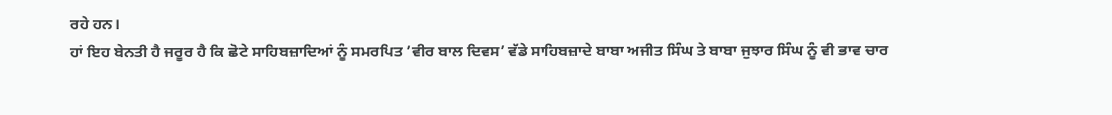ਰਹੇ ਹਨ।
ਹਾਂ ਇਹ ਬੇਨਤੀ ਹੈ ਜਰੂਰ ਹੈ ਕਿ ਛੋਟੇ ਸਾਹਿਬਜ਼ਾਦਿਆਂ ਨੂੰ ਸਮਰਪਿਤ ’ਵੀਰ ਬਾਲ ਦਿਵਸ’ ਵੱਡੇ ਸਾਹਿਬਜ਼ਾਦੇ ਬਾਬਾ ਅਜੀਤ ਸਿੰਘ ਤੇ ਬਾਬਾ ਜੁਝਾਰ ਸਿੰਘ ਨੂੰ ਵੀ ਭਾਵ ਚਾਰ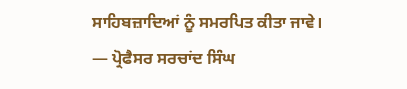ਸਾਹਿਬਜ਼ਾਦਿਆਂ ਨੂੰ ਸਮਰਪਿਤ ਕੀਤਾ ਜਾਵੇ।
— ਪ੍ਰੋਫੈਸਰ ਸਰਚਾਂਦ ਸਿੰਘ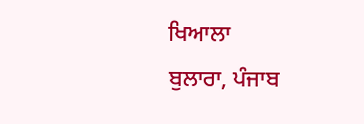ਖਿਆਲਾ
ਬੁਲਾਰਾ, ਪੰਜਾਬ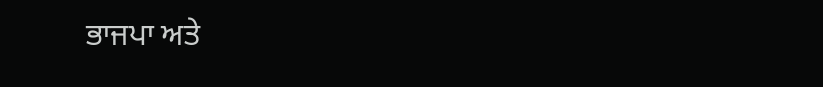ਭਾਜਪਾ ਅਤੇ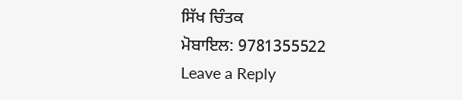ਸਿੱਖ ਚਿੰਤਕ
ਮੋਬਾਇਲ: 9781355522
Leave a Reply